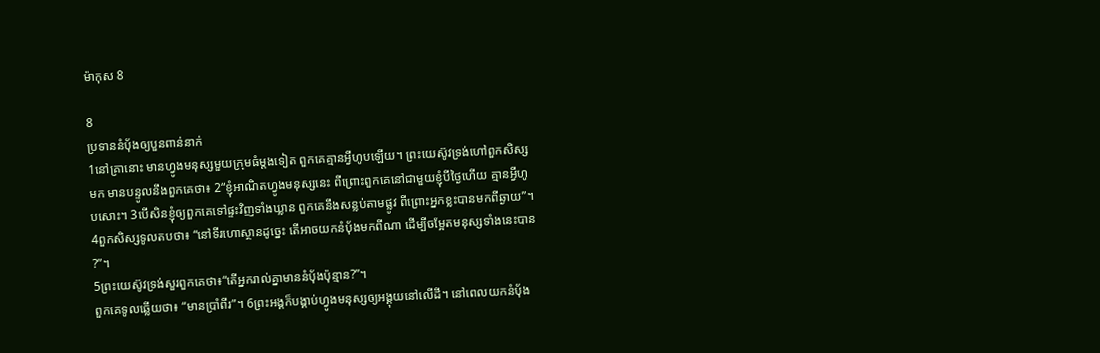ម៉ាកុស 8

8
ប្រទាននំប៉័ងឲ្យបួនពាន់នាក់
1នៅគ្រានោះ មានហ្វូងមនុស្សមួយក្រុមធំម្ដងទៀត ពួកគេគ្មានអ្វីហូបឡើយ។ ព្រះយេស៊ូវទ្រង់ហៅពួកសិស្សមក មានបន្ទូលនឹងពួកគេថា៖ 2“ខ្ញុំអាណិតហ្វូងមនុស្សនេះ ពីព្រោះពួកគេនៅជាមួយខ្ញុំបីថ្ងៃហើយ គ្មានអ្វីហូបសោះ។ 3បើសិនខ្ញុំឲ្យពួកគេទៅផ្ទះវិញទាំងឃ្លាន ពួកគេនឹងសន្លប់តាមផ្លូវ ពីព្រោះអ្នកខ្លះបានមកពីឆ្ងាយ”។
4ពួកសិស្សទូលតបថា៖ “នៅទីរហោស្ថានដូច្នេះ តើអាចយកនំប៉័ងមកពីណា ដើម្បីចម្អែតមនុស្សទាំងនេះបាន?”។
5ព្រះយេស៊ូវទ្រង់សួរពួកគេថា៖“តើអ្នករាល់គ្នាមាននំប៉័ងប៉ុន្មាន?”។
ពួកគេទូលឆ្លើយថា៖ “មានប្រាំពីរ”។ 6ព្រះអង្គក៏បង្គាប់ហ្វូងមនុស្សឲ្យអង្គុយនៅលើដី។ នៅពេលយកនំប៉័ង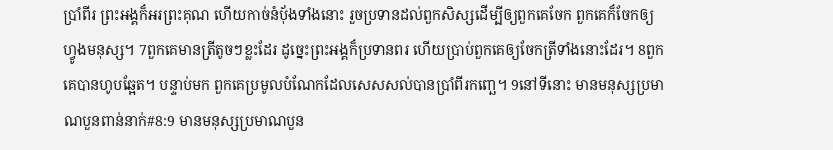ប្រាំពីរ ព្រះអង្គក៏អរព្រះគុណ ហើយកាច់នំប៉័ងទាំងនោះ រួចប្រទានដល់ពួកសិស្សដើម្បីឲ្យពួកគេចែក ពួកគេក៏ចែកឲ្យហ្វូងមនុស្ស។ 7ពួកគេមានត្រីតូចៗខ្លះដែរ ដូច្នេះព្រះអង្គក៏ប្រទានពរ ហើយប្រាប់ពួកគេឲ្យចែកត្រីទាំងនោះដែរ។ 8ពួកគេបានហូបឆ្អែត។ បន្ទាប់មក ពួកគេប្រមូលបំណែកដែលសេសសល់បានប្រាំពីរកញ្ឆេ។ 9នៅទីនោះ មានមនុស្សប្រមាណបួនពាន់នាក់#8:9 មានមនុស្សប្រមាណបួន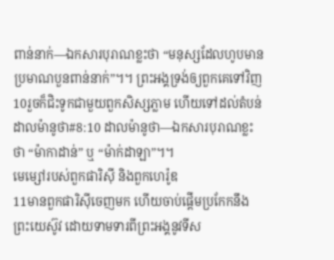ពាន់នាក់―ឯកសារបុរាណខ្លះថា “មនុស្សដែលហូបមានប្រមាណបួនពាន់នាក់”។។ ព្រះអង្គទ្រង់ឲ្យពួកគេទៅវិញ 10រួចក៏ជិះទូកជាមួយពួកសិស្សភ្លាម ហើយទៅដល់តំបន់ដាលម៉ានូថា#8:10 ដាលម៉ានូថា―ឯកសារបុរាណខ្លះថា “ម៉ាកាដាន់” ឬ “ម៉ាក់ដាឡា”។។
មេម្សៅរបស់ពួកផារិស៊ី និងពួកហេរ៉ូឌ
11មានពួកផារិស៊ីចេញមក ហើយចាប់ផ្ដើមប្រកែកនឹងព្រះយេស៊ូវ ដោយទាមទារពីព្រះអង្គនូវទីស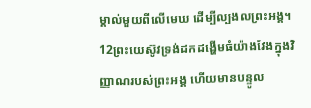ម្គាល់មួយពីលើមេឃ ដើម្បីល្បងលព្រះអង្គ។ 12ព្រះយេស៊ូវទ្រង់ដកដង្ហើមធំយ៉ាងវែងក្នុងវិញ្ញាណរបស់ព្រះអង្គ ហើយមានបន្ទូល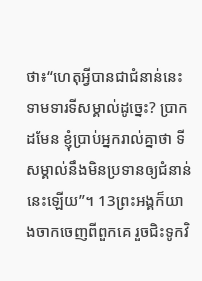ថា៖“ហេតុអ្វីបានជាជំនាន់នេះទាមទារទីសម្គាល់ដូច្នេះ? ប្រាកដមែន ខ្ញុំប្រាប់អ្នករាល់គ្នាថា ទីសម្គាល់នឹងមិនប្រទានឲ្យជំនាន់នេះឡើយ”។ 13ព្រះអង្គក៏យាងចាកចេញពីពួកគេ រួចជិះទូកវិ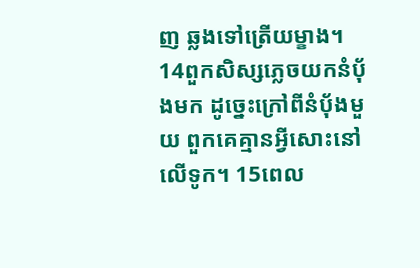ញ ឆ្លងទៅត្រើយម្ខាង។
14ពួកសិស្សភ្លេចយកនំប៉័ងមក ដូច្នេះក្រៅពីនំប៉័ងមួយ ពួកគេគ្មានអ្វីសោះនៅលើទូក។ 15ពេល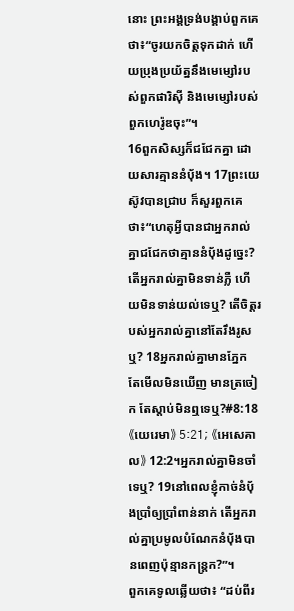នោះ ព្រះអង្គទ្រង់បង្គាប់ពួកគេថា៖“ចូរយកចិត្តទុកដាក់ ហើយប្រុងប្រយ័ត្ននឹងមេម្សៅរបស់ពួកផារិស៊ី និងមេម្សៅរបស់ពួកហេរ៉ូឌចុះ”។
16ពួកសិស្សក៏ជជែកគ្នា ដោយសារគ្មាននំប៉័ង។ 17ព្រះយេស៊ូវបានជ្រាប ក៏សួរពួកគេថា៖“ហេតុអ្វីបានជាអ្នករាល់គ្នាជជែកថាគ្មាននំប៉័ងដូច្នេះ? តើអ្នករាល់គ្នាមិនទាន់ភ្លឺ ហើយមិនទាន់យល់ទេឬ? តើចិត្តរបស់អ្នករាល់គ្នានៅតែរឹងរូសឬ? 18អ្នករាល់គ្នាមានភ្នែក តែមើលមិនឃើញ មានត្រចៀក តែស្ដាប់មិនឮទេឬ?#8:18 《យេរេមា》 5:21; 《អេសេគាល》 12:2។អ្នករាល់គ្នាមិនចាំទេឬ? 19នៅពេលខ្ញុំកាច់នំប៉័ងប្រាំឲ្យប្រាំពាន់នាក់ តើអ្នករាល់គ្នាប្រមូលបំណែកនំប៉័ងបានពេញប៉ុន្មានកន្ត្រក?”។
ពួកគេទូលឆ្លើយថា៖ “ដប់ពីរ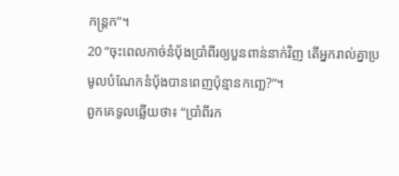កន្ត្រក”។
20 “ចុះពេលកាច់នំប៉័ងប្រាំពីរឲ្យបួនពាន់នាក់វិញ តើអ្នករាល់គ្នាប្រមូលបំណែកនំប៉័ងបានពេញប៉ុន្មានកញ្ឆេ?”។
ពួកគេទូលឆ្លើយថា៖ “ប្រាំពីរក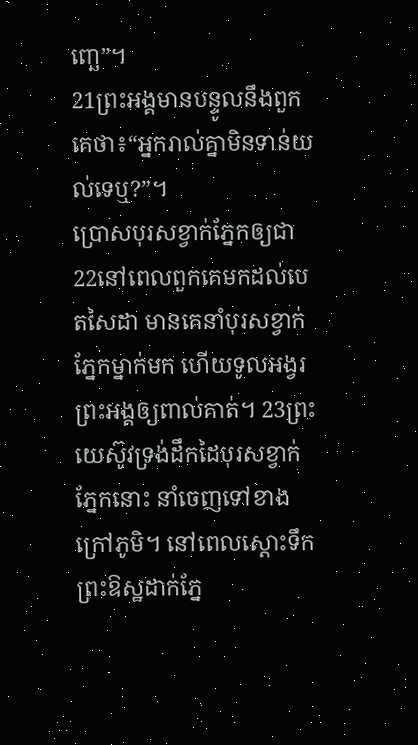ញ្ឆេ”។
21ព្រះអង្គមានបន្ទូលនឹងពួកគេថា៖“អ្នករាល់គ្នាមិនទាន់យល់ទេឬ?”។
ប្រោសបុរសខ្វាក់ភ្នែកឲ្យជា
22នៅពេលពួកគេមកដល់បេតសៃដា មានគេនាំបុរសខ្វាក់ភ្នែកម្នាក់មក ហើយទូលអង្វរព្រះអង្គឲ្យពាល់គាត់។ 23ព្រះយេស៊ូវទ្រង់ដឹកដៃបុរសខ្វាក់ភ្នែកនោះ នាំចេញទៅខាងក្រៅភូមិ។ នៅពេលស្ដោះទឹកព្រះឱស្ឋដាក់ភ្នែ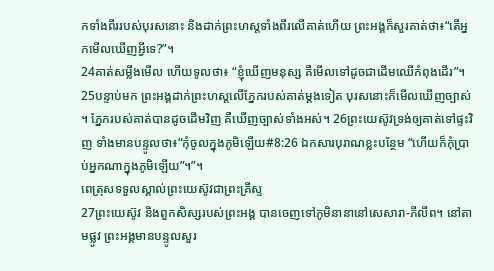កទាំងពីររបស់បុរសនោះ និងដាក់ព្រះហស្តទាំងពីរលើគាត់ហើយ ព្រះអង្គក៏សួរគាត់ថា៖“តើអ្នកមើលឃើញអ្វីទេ?”។
24គាត់សម្លឹងមើល ហើយទូលថា៖ “ខ្ញុំឃើញមនុស្ស គឺមើលទៅដូចជាដើមឈើកំពុងដើរ”។
25បន្ទាប់មក ព្រះអង្គដាក់ព្រះហស្តលើភ្នែករបស់គាត់ម្ដងទៀត បុរសនោះក៏មើលឃើញច្បាស់។ ភ្នែករបស់គាត់បានដូចដើមវិញ គឺឃើញច្បាស់ទាំងអស់។ 26ព្រះយេស៊ូវទ្រង់ឲ្យគាត់ទៅផ្ទះវិញ ទាំងមានបន្ទូលថា៖“កុំចូលក្នុងភូមិឡើយ#8:26 ឯកសារបុរាណខ្លះបន្ថែម “ហើយក៏កុំប្រាប់អ្នកណាក្នុងភូមិឡើយ”។”។
ពេត្រុសទទួលស្គាល់ព្រះយេស៊ូវជាព្រះគ្រីស្ទ
27ព្រះយេស៊ូវ និងពួកសិស្សរបស់ព្រះអង្គ បានចេញទៅភូមិនានានៅសេសារា-ភីលីព។ នៅតាមផ្លូវ ព្រះអង្គមានបន្ទូលសួរ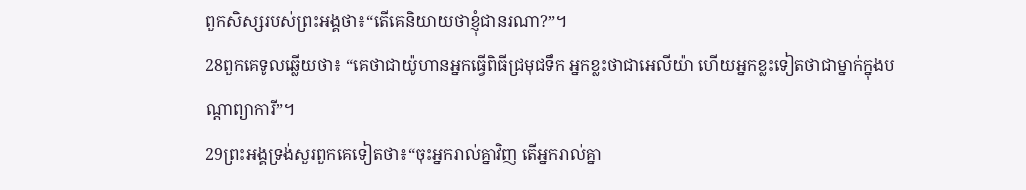ពួកសិស្សរបស់ព្រះអង្គថា៖“តើគេនិយាយថាខ្ញុំជានរណា?”។
28ពួកគេទូលឆ្លើយថា៖ “គេថាជាយ៉ូហានអ្នកធ្វើពិធីជ្រមុជទឹក អ្នកខ្លះថាជាអេលីយ៉ា ហើយអ្នកខ្លះទៀតថាជាម្នាក់ក្នុងបណ្ដាព្យាការី”។
29ព្រះអង្គទ្រង់សួរពួកគេទៀតថា៖“ចុះអ្នករាល់គ្នាវិញ តើអ្នករាល់គ្នា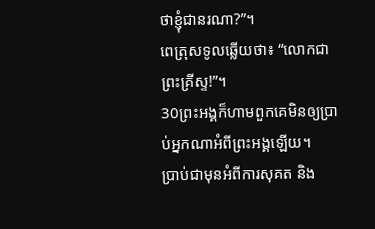ថាខ្ញុំជានរណា?”។
ពេត្រុសទូលឆ្លើយថា៖ “លោកជាព្រះគ្រីស្ទ!”។
30ព្រះអង្គក៏ហាមពួកគេមិនឲ្យប្រាប់អ្នកណាអំពីព្រះអង្គឡើយ។
ប្រាប់ជាមុនអំពីការសុគត និង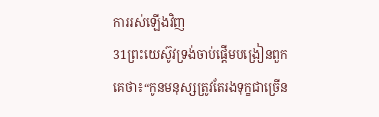ការរស់ឡើងវិញ
31ព្រះយេស៊ូវទ្រង់ចាប់ផ្ដើមបង្រៀនពួកគេថា៖“កូនមនុស្សត្រូវតែរងទុក្ខជាច្រើន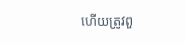ហើយត្រូវពួ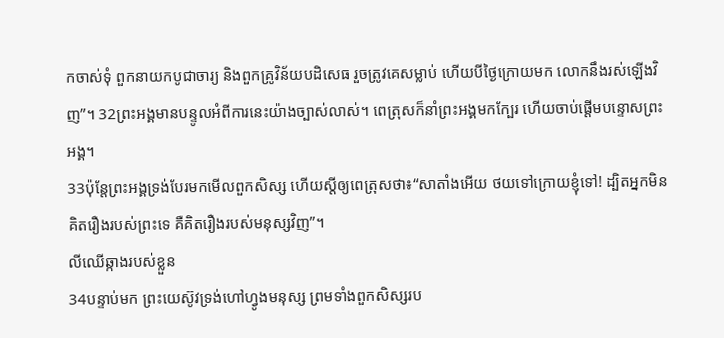កចាស់ទុំ ពួកនាយកបូជាចារ្យ និងពួកគ្រូវិន័យបដិសេធ រួចត្រូវគេសម្លាប់ ហើយបីថ្ងៃក្រោយមក លោកនឹងរស់ឡើងវិញ”។ 32ព្រះអង្គមានបន្ទូលអំពីការនេះយ៉ាងច្បាស់លាស់។ ពេត្រុសក៏នាំព្រះអង្គមកក្បែរ ហើយចាប់ផ្ដើមបន្ទោសព្រះអង្គ។
33ប៉ុន្តែព្រះអង្គទ្រង់បែរមកមើលពួកសិស្ស ហើយស្ដីឲ្យពេត្រុសថា៖“សាតាំងអើយ ថយទៅក្រោយខ្ញុំទៅ! ដ្បិតអ្នកមិនគិតរឿងរបស់ព្រះទេ គឺគិតរឿងរបស់មនុស្សវិញ”។
លីឈើឆ្កាងរបស់ខ្លួន
34បន្ទាប់មក ព្រះយេស៊ូវទ្រង់ហៅហ្វូងមនុស្ស ព្រមទាំងពួកសិស្សរប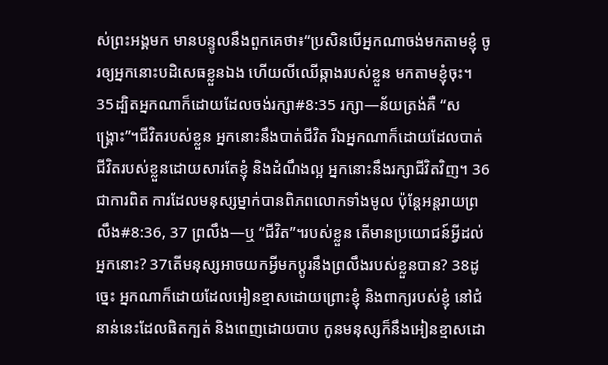ស់ព្រះអង្គមក មានបន្ទូលនឹងពួកគេថា៖“ប្រសិនបើអ្នកណាចង់មកតាមខ្ញុំ ចូរឲ្យអ្នកនោះបដិសេធខ្លួនឯង ហើយលីឈើឆ្កាងរបស់ខ្លួន មកតាមខ្ញុំចុះ។ 35ដ្បិតអ្នកណាក៏ដោយដែលចង់រក្សា#8:35 រក្សា―ន័យត្រង់គឺ “សង្គ្រោះ”។ជីវិតរបស់ខ្លួន អ្នកនោះនឹងបាត់ជីវិត រីឯអ្នកណាក៏ដោយដែលបាត់ជីវិតរបស់ខ្លួនដោយសារតែខ្ញុំ និងដំណឹងល្អ អ្នកនោះនឹងរក្សាជីវិតវិញ។ 36ជាការពិត ការដែលមនុស្សម្នាក់បានពិភពលោកទាំងមូល ប៉ុន្តែអន្តរាយព្រលឹង#8:36, 37 ព្រលឹង―ឬ “ជីវិត”។របស់ខ្លួន តើមានប្រយោជន៍អ្វីដល់អ្នកនោះ? 37តើមនុស្សអាចយកអ្វីមកប្ដូរនឹងព្រលឹងរបស់ខ្លួនបាន? 38ដូច្នេះ អ្នកណាក៏ដោយដែលអៀនខ្មាសដោយព្រោះខ្ញុំ និងពាក្យរបស់ខ្ញុំ នៅជំនាន់នេះដែលផិតក្បត់ និងពេញដោយបាប កូនមនុស្សក៏នឹងអៀនខ្មាសដោ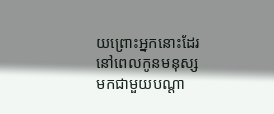យព្រោះអ្នកនោះដែរ នៅពេលកូនមនុស្សមកជាមួយបណ្ដា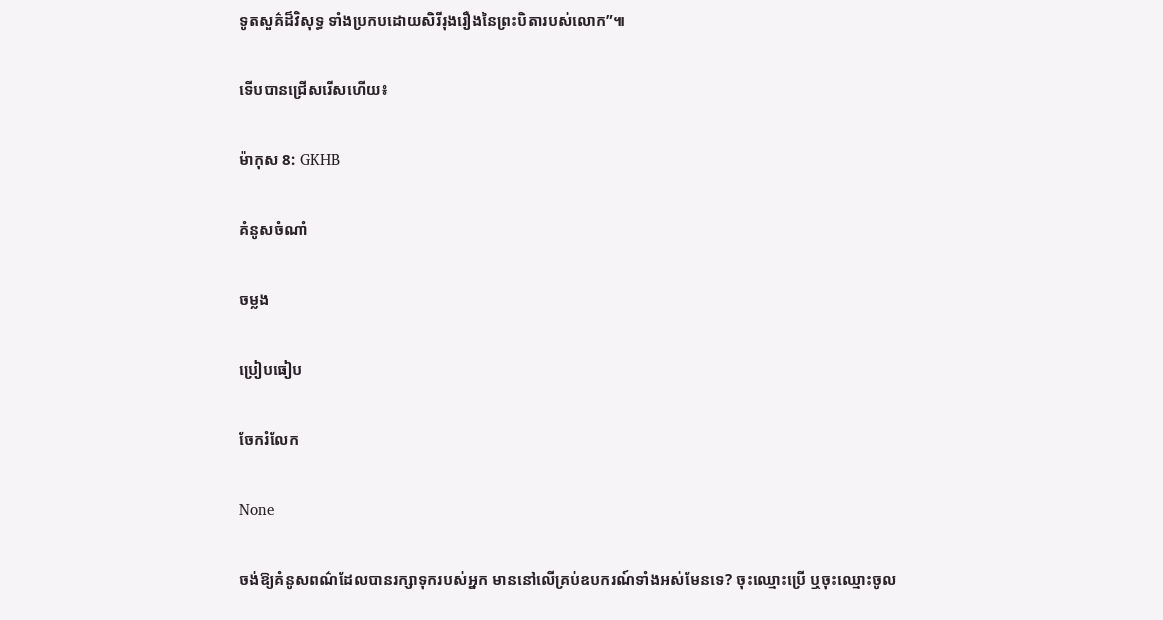ទូតសួគ៌ដ៏វិសុទ្ធ ទាំងប្រកបដោយសិរីរុងរឿងនៃព្រះបិតារបស់លោក”៕

ទើបបានជ្រើសរើសហើយ៖

ម៉ាកុស 8: GKHB

គំនូសចំណាំ

ចម្លង

ប្រៀបធៀប

ចែករំលែក

None

ចង់ឱ្យគំនូសពណ៌ដែលបានរក្សាទុករបស់អ្នក មាននៅលើគ្រប់ឧបករណ៍ទាំងអស់មែនទេ? ចុះឈ្មោះប្រើ ឬចុះឈ្មោះចូល